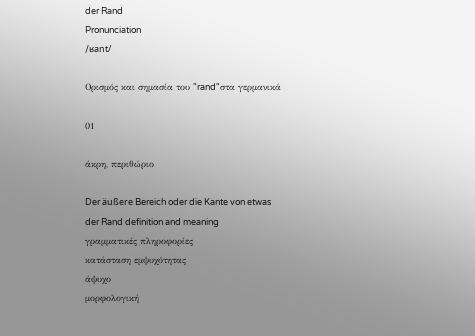der Rand
Pronunciation
/ʁant/

Ορισμός και σημασία του "rand"στα γερμανικά

01

άκρη, περιθώριο

Der äußere Bereich oder die Kante von etwas
der Rand definition and meaning
γραμματικές πληροφορίες
κατάσταση εμψυχότητας
άψυχο
μορφολογική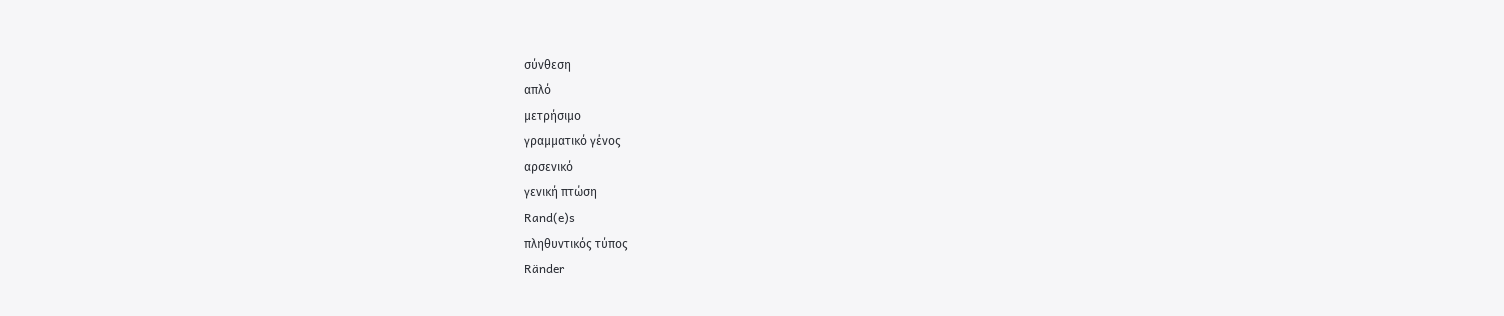σύνθεση
απλό
μετρήσιμο
γραμματικό γένος
αρσενικό
γενική πτώση
Rand(e)s
πληθυντικός τύπος
Ränder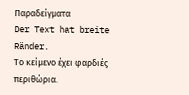Παραδείγματα
Der Text hat breite Ränder.
Το κείμενο έχει φαρδιές περιθώρια.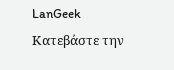LanGeek
Κατεβάστε την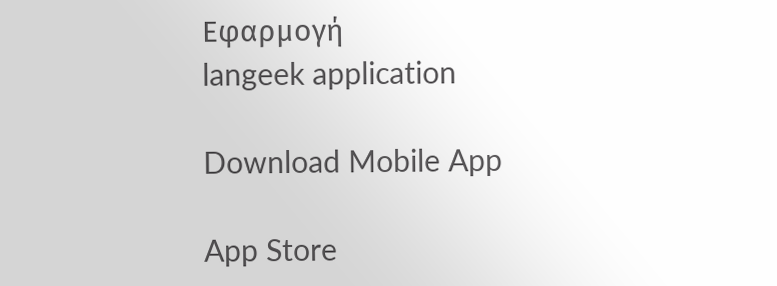Εφαρμογή
langeek application

Download Mobile App

App Store